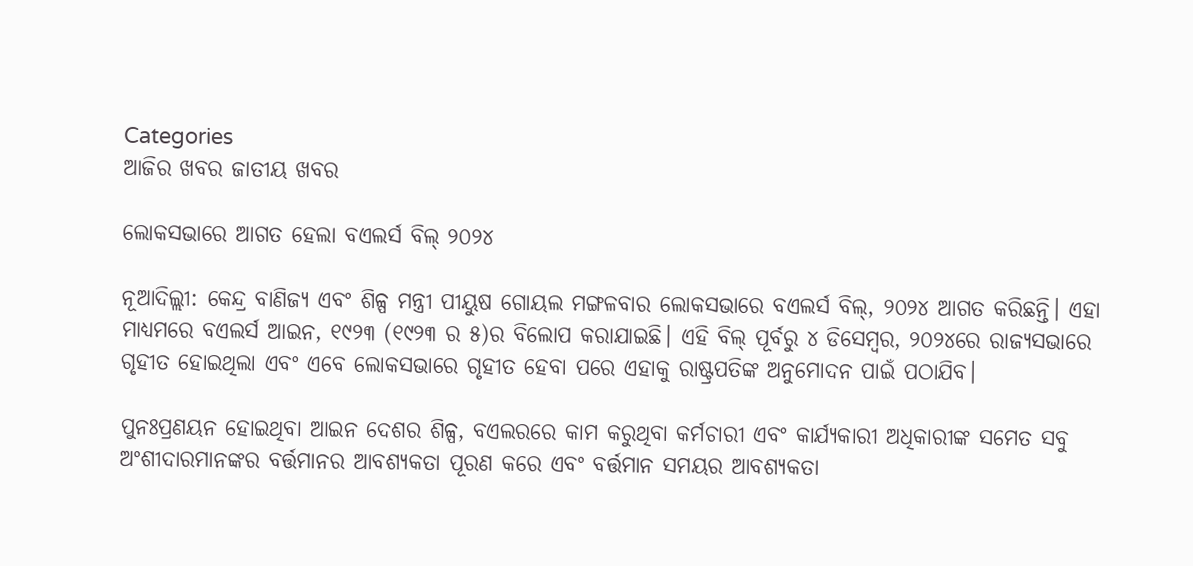Categories
ଆଜିର ଖବର ଜାତୀୟ ଖବର

ଲୋକସଭାରେ ଆଗତ ହେଲା ବଏଲର୍ସ ବିଲ୍ ୨୦୨୪

ନୂଆଦିଲ୍ଲୀ: କେନ୍ଦ୍ର ବାଣିଜ୍ୟ ଏବଂ ଶିଳ୍ପ ମନ୍ତ୍ରୀ ପୀୟୁଷ ଗୋୟଲ ମଙ୍ଗଳବାର ଲୋକସଭାରେ ବଏଲର୍ସ ବିଲ୍, ୨୦୨୪ ଆଗତ କରିଛନ୍ତି। ଏହା ମାଧ୍ୟମରେ ବଏଲର୍ସ ଆଇନ, ୧୯୨୩ (୧୯୨୩ ର ୫)ର ବିଲୋପ କରାଯାଇଛି। ଏହି ବିଲ୍ ପୂର୍ବରୁ ୪ ଡିସେମ୍ବର, ୨୦୨୪ରେ ରାଜ୍ୟସଭାରେ ଗୃହୀତ ହୋଇଥିଲା ଏବଂ ଏବେ ଲୋକସଭାରେ ଗୃହୀତ ହେବା ପରେ ଏହାକୁ ରାଷ୍ଟ୍ରପତିଙ୍କ ଅନୁମୋଦନ ପାଇଁ ପଠାଯିବ।

ପୁନଃପ୍ରଣୟନ ହୋଇଥିବା ଆଇନ ଦେଶର ଶିଳ୍ପ, ବଏଲରରେ କାମ କରୁଥିବା କର୍ମଚାରୀ ଏବଂ କାର୍ଯ୍ୟକାରୀ ଅଧିକାରୀଙ୍କ ସମେତ ସବୁ ଅଂଶୀଦାରମାନଙ୍କର ବର୍ତ୍ତମାନର ଆବଶ୍ୟକତା ପୂରଣ କରେ ଏବଂ ବର୍ତ୍ତମାନ ସମୟର ଆବଶ୍ୟକତା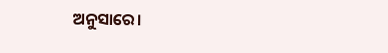ଅନୁସାରେ।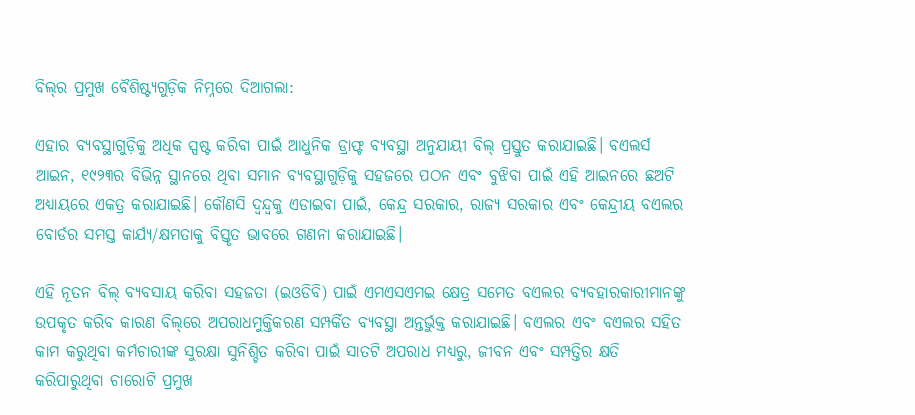ବିଲ୍‌ର ପ୍ରମୁଖ ବୈଶିଷ୍ଟ୍ୟଗୁଡ଼ିକ ନିମ୍ନରେ ଦିଆଗଲା:

ଏହାର ବ୍ୟବସ୍ଥାଗୁଡ଼ିକୁ ଅଧିକ ସ୍ପଷ୍ଟ କରିବା ପାଇଁ ଆଧୁନିକ ଡ୍ରାଫ୍ଟ ବ୍ୟବସ୍ଥା ଅନୁଯାୟୀ ବିଲ୍ ପ୍ରସ୍ତୁତ କରାଯାଇଛି। ବଏଲର୍ସ ଆଇନ, ୧୯୨୩ର ବିଭିନ୍ନ ସ୍ଥାନରେ ଥିବା ସମାନ ବ୍ୟବସ୍ଥାଗୁଡ଼ିକୁ ସହଜରେ ପଠନ ଏବଂ ବୁଝିବା ପାଇଁ ଏହି ଆଇନରେ ଛଅଟି ଅଧ୍ୟାୟରେ ଏକତ୍ର କରାଯାଇଛି। କୌଣସି ଦ୍ୱନ୍ଦ୍ୱକୁ ଏଡାଇବା ପାଇଁ, କେନ୍ଦ୍ର ସରକାର, ରାଜ୍ୟ ସରକାର ଏବଂ କେନ୍ଦ୍ରୀୟ ବଏଲର ବୋର୍ଡର ସମସ୍ତ କାର୍ଯ୍ୟ/କ୍ଷମତାକୁ ବିସ୍ତୃତ ଭାବରେ ଗଣନା କରାଯାଇଛି।

ଏହି ନୂତନ ବିଲ୍ ବ୍ୟବସାୟ କରିବା ସହଜତା (ଇଓଡିବି) ପାଇଁ ଏମଏସଏମଇ କ୍ଷେତ୍ର ସମେତ ବଏଲର ବ୍ୟବହାରକାରୀମାନଙ୍କୁ ଉପକୃତ କରିବ କାରଣ ବିଲ୍‌ରେ ଅପରାଧମୁକ୍ତିକରଣ ସମ୍ପର୍କିତ ବ୍ୟବସ୍ଥା ଅନ୍ତର୍ଭୁକ୍ତ କରାଯାଇଛି। ବଏଲର ଏବଂ ବଏଲର ସହିତ କାମ କରୁଥିବା କର୍ମଚାରୀଙ୍କ ସୁରକ୍ଷା ସୁନିଶ୍ଚିତ କରିବା ପାଇଁ ସାତଟି ଅପରାଧ ମଧ୍ୟରୁ, ଜୀବନ ଏବଂ ସମ୍ପତ୍ତିର କ୍ଷତି କରିପାରୁଥିବା ଚାରୋଟି ପ୍ରମୁଖ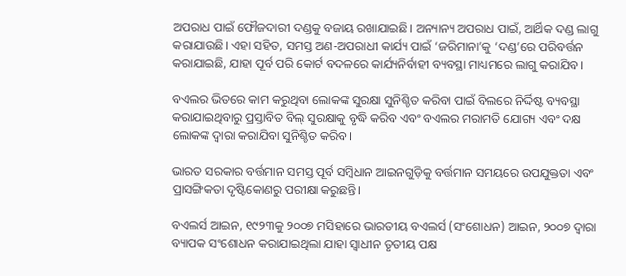ଅପରାଧ ପାଇଁ ଫୌଜଦାରୀ ଦଣ୍ଡକୁ ବଜାୟ ରଖାଯାଇଛି। ଅନ୍ୟାନ୍ୟ ଅପରାଧ ପାଇଁ, ଆର୍ଥିକ ଦଣ୍ଡ ଲାଗୁ କରାଯାଉଛି। ଏହା ସହିତ, ସମସ୍ତ ଅଣ-ଅପରାଧୀ କାର୍ଯ୍ୟ ପାଇଁ ‘ଜରିମାନା’କୁ ‘ଦଣ୍ଡ’ରେ ପରିବର୍ତ୍ତନ କରାଯାଇଛି, ଯାହା ପୂର୍ବ ପରି କୋର୍ଟ ବଦଳରେ କାର୍ଯ୍ୟନିର୍ବାହୀ ବ୍ୟବସ୍ଥା ମାଧ୍ୟମରେ ଲାଗୁ କରାଯିବ।

ବଏଲର ଭିତରେ କାମ କରୁଥିବା ଲୋକଙ୍କ ସୁରକ୍ଷା ସୁନିଶ୍ଚିତ କରିବା ପାଇଁ ବିଲରେ ନିର୍ଦ୍ଦିଷ୍ଟ ବ୍ୟବସ୍ଥା କରାଯାଇଥିବାରୁ ପ୍ରସ୍ତାବିତ ବିଲ୍ ସୁରକ୍ଷାକୁ ବୃଦ୍ଧି କରିବ ଏବଂ ବଏଲର ମରାମତି ଯୋଗ୍ୟ ଏବଂ ଦକ୍ଷ ଲୋକଙ୍କ ଦ୍ୱାରା କରାଯିବା ସୁନିଶ୍ଚିତ କରିବ।

ଭାରତ ସରକାର ବର୍ତ୍ତମାନ ସମସ୍ତ ପୂର୍ବ ସମ୍ବିଧାନ ଆଇନଗୁଡ଼ିକୁ ବର୍ତ୍ତମାନ ସମୟରେ ଉପଯୁକ୍ତତା ଏବଂ ପ୍ରାସଙ୍ଗିକତା ଦୃଷ୍ଟିକୋଣରୁ ପରୀକ୍ଷା କରୁଛନ୍ତି।

ବଏଲର୍ସ ଆଇନ, ୧୯୨୩କୁ ୨୦୦୭ ମସିହାରେ ଭାରତୀୟ ବଏଲର୍ସ (ସଂଶୋଧନ) ଆଇନ, ୨୦୦୭ ଦ୍ୱାରା ବ୍ୟାପକ ସଂଶୋଧନ କରାଯାଇଥିଲା ଯାହା ସ୍ୱାଧୀନ ତୃତୀୟ ପକ୍ଷ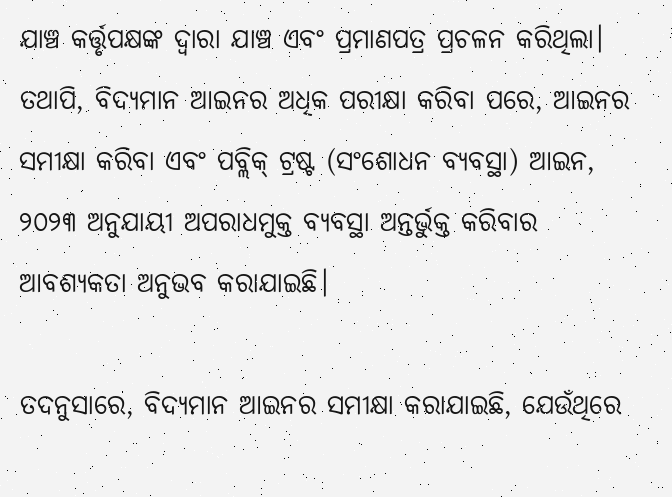ଯାଞ୍ଚ କର୍ତ୍ତୃପକ୍ଷଙ୍କ ଦ୍ୱାରା ଯାଞ୍ଚ ଏବଂ ପ୍ରମାଣପତ୍ର ପ୍ରଚଳନ କରିଥିଲା। ତଥାପି, ବିଦ୍ୟମାନ ଆଇନର ଅଧିକ ପରୀକ୍ଷା କରିବା ପରେ, ଆଇନର ସମୀକ୍ଷା କରିବା ଏବଂ ପବ୍ଲିକ୍ ଟ୍ରଷ୍ଟ (ସଂଶୋଧନ ବ୍ୟବସ୍ଥା) ଆଇନ, ୨୦୨୩ ଅନୁଯାୟୀ ଅପରାଧମୁକ୍ତ ବ୍ୟବସ୍ଥା ଅନ୍ତର୍ଭୁକ୍ତ କରିବାର ଆବଶ୍ୟକତା ଅନୁଭବ କରାଯାଇଛି।

ତଦନୁସାରେ, ବିଦ୍ୟମାନ ଆଇନର ସମୀକ୍ଷା କରାଯାଇଛି, ଯେଉଁଥିରେ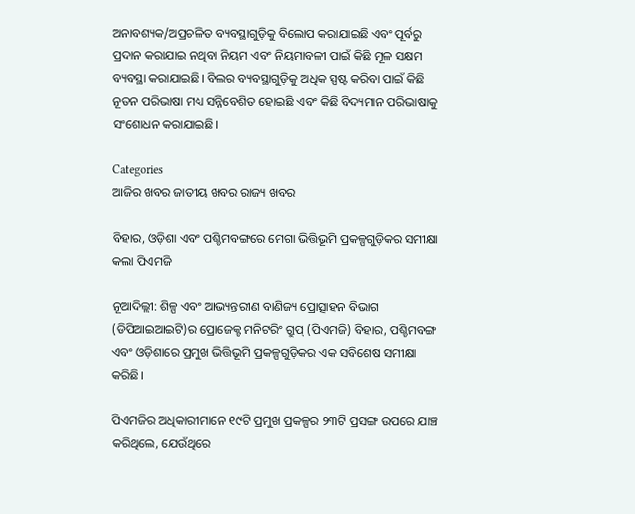ଅନାବଶ୍ୟକ/ଅପ୍ରଚଳିତ ବ୍ୟବସ୍ଥାଗୁଡ଼ିକୁ ବିଲୋପ କରାଯାଇଛି ଏବଂ ପୂର୍ବରୁ ପ୍ରଦାନ କରାଯାଇ ନଥିବା ନିୟମ ଏବଂ ନିୟମାବଳୀ ପାଇଁ କିଛି ମୂଳ ସକ୍ଷମ ବ୍ୟବସ୍ଥା କରାଯାଇଛି। ବିଲର ବ୍ୟବସ୍ଥାଗୁଡ଼ିକୁ ଅଧିକ ସ୍ପଷ୍ଟ କରିବା ପାଇଁ କିଛି ନୂତନ ପରିଭାଷା ମଧ୍ୟ ସନ୍ନିବେଶିତ ହୋଇଛି ଏବଂ କିଛି ବିଦ୍ୟମାନ ପରିଭାଷାକୁ ସଂଶୋଧନ କରାଯାଇଛି।

Categories
ଆଜିର ଖବର ଜାତୀୟ ଖବର ରାଜ୍ୟ ଖବର

ବିହାର, ଓଡ଼ିଶା ଏବଂ ପଶ୍ଚିମବଙ୍ଗରେ ମେଗା ଭିତ୍ତିଭୂମି ପ୍ରକଳ୍ପଗୁଡ଼ିକର ସମୀକ୍ଷା କଲା ପିଏମଜି

ନୂଆଦିଲ୍ଲୀ: ଶିଳ୍ପ ଏବଂ ଆଭ୍ୟନ୍ତରୀଣ ବାଣିଜ୍ୟ ପ୍ରୋତ୍ସାହନ ବିଭାଗ (ଡିପିଆଇଆଇଟି)ର ପ୍ରୋଜେକ୍ଟ ମନିଟରିଂ ଗ୍ରୁପ୍ (ପିଏମଜି) ବିହାର, ପଶ୍ଚିମବଙ୍ଗ ଏବଂ ଓଡ଼ିଶାରେ ପ୍ରମୁଖ ଭିତ୍ତିଭୂମି ପ୍ରକଳ୍ପଗୁଡ଼ିକର ଏକ ସବିଶେଷ ସମୀକ୍ଷା କରିଛି।

ପିଏମଜିର ଅଧିକାରୀମାନେ ୧୯ଟି ପ୍ରମୁଖ ପ୍ରକଳ୍ପର ୨୩ଟି ପ୍ରସଙ୍ଗ ଉପରେ ଯାଞ୍ଚ କରିଥିଲେ, ଯେଉଁଥିରେ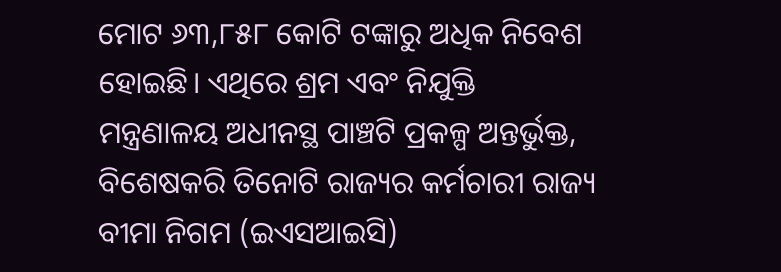ମୋଟ ୬୩,୮୫୮ କୋଟି ଟଙ୍କାରୁ ଅଧିକ ନିବେଶ ହୋଇଛି। ଏଥିରେ ଶ୍ରମ ଏବଂ ନିଯୁକ୍ତି ମନ୍ତ୍ରଣାଳୟ ଅଧୀନସ୍ଥ ପାଞ୍ଚଟି ପ୍ରକଳ୍ପ ଅନ୍ତର୍ଭୁକ୍ତ, ବିଶେଷକରି ତିନୋଟି ରାଜ୍ୟର କର୍ମଚାରୀ ରାଜ୍ୟ ବୀମା ନିଗମ (ଇଏସଆଇସି)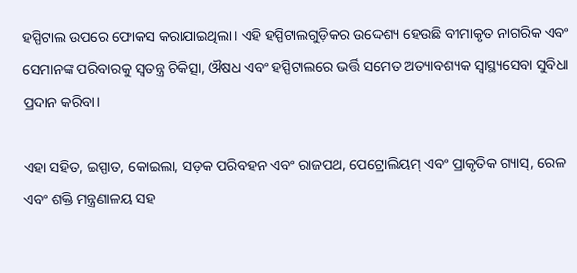ହସ୍ପିଟାଲ ଉପରେ ଫୋକସ କରାଯାଇଥିଲା। ଏହି ହସ୍ପିଟାଲଗୁଡ଼ିକର ଉଦ୍ଦେଶ୍ୟ ହେଉଛି ବୀମାକୃତ ନାଗରିକ ଏବଂ ସେମାନଙ୍କ ପରିବାରକୁ ସ୍ୱତନ୍ତ୍ର ଚିକିତ୍ସା, ଔଷଧ ଏବଂ ହସ୍ପିଟାଲରେ ଭର୍ତ୍ତି ସମେତ ଅତ୍ୟାବଶ୍ୟକ ସ୍ୱାସ୍ଥ୍ୟସେବା ସୁବିଧା ପ୍ରଦାନ କରିବା।

ଏହା ସହିତ, ଇସ୍ପାତ, କୋଇଲା, ସଡ଼କ ପରିବହନ ଏବଂ ରାଜପଥ, ପେଟ୍ରୋଲିୟମ୍ ଏବଂ ପ୍ରାକୃତିକ ଗ୍ୟାସ୍, ରେଳ ଏବଂ ଶକ୍ତି ମନ୍ତ୍ରଣାଳୟ ସହ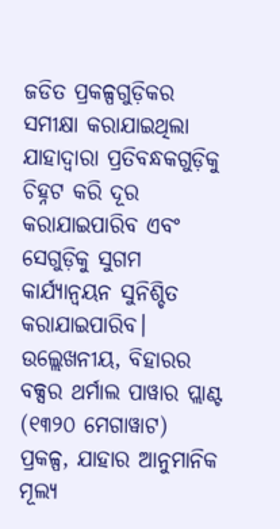ଜଡିତ ପ୍ରକଳ୍ପଗୁଡ଼ିକର ସମୀକ୍ଷା କରାଯାଇଥିଲା ଯାହାଦ୍ୱାରା ପ୍ରତିବନ୍ଧକଗୁଡ଼ିକୁ ଚିହ୍ନଟ କରି ଦୂର କରାଯାଇପାରିବ ଏବଂ ସେଗୁଡ଼ିକୁ ସୁଗମ କାର୍ଯ୍ୟାନ୍ୱୟନ ସୁନିଶ୍ଚିତ କରାଯାଇପାରିବ। ଉଲ୍ଲେଖନୀୟ, ବିହାରର ବକ୍ସର ଥର୍ମାଲ ପାୱାର ପ୍ଲାଣ୍ଟ (୧୩୨୦ ମେଗାୱାଟ) ପ୍ରକଳ୍ପ, ଯାହାର ଆନୁମାନିକ ମୂଲ୍ୟ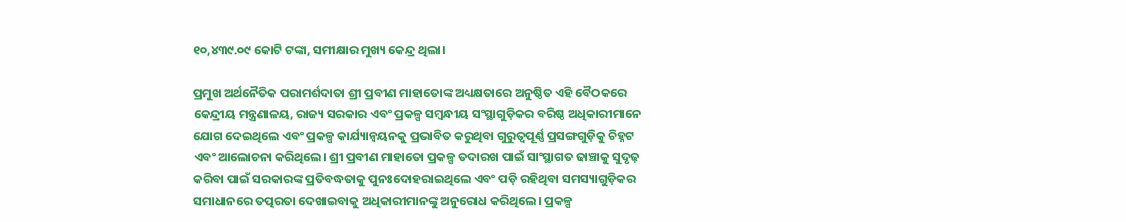୧୦,୪୩୯.୦୯ କୋଟି ଟଙ୍କା, ସମୀକ୍ଷାର ମୁଖ୍ୟ କେନ୍ଦ୍ର ଥିଲା।

ପ୍ରମୁଖ ଅର୍ଥନୈତିକ ପରାମର୍ଶଦାତା ଶ୍ରୀ ପ୍ରବୀଣ ମାହାତୋଙ୍କ ଅଧ୍ୟକ୍ଷତାରେ ଅନୁଷ୍ଠିତ ଏହି ବୈଠକରେ କେନ୍ଦ୍ରୀୟ ମନ୍ତ୍ରଣାଳୟ, ରାଜ୍ୟ ସରକାର ଏବଂ ପ୍ରକଳ୍ପ ସମ୍ବନ୍ଧୀୟ ସଂସ୍ଥାଗୁଡ଼ିକର ବରିଷ୍ଠ ଅଧିକାରୀମାନେ ଯୋଗ ଦେଇଥିଲେ ଏବଂ ପ୍ରକଳ୍ପ କାର୍ଯ୍ୟାନ୍ୱୟନକୁ ପ୍ରଭାବିତ କରୁଥିବା ଗୁରୁତ୍ୱପୂର୍ଣ୍ଣ ପ୍ରସଙ୍ଗଗୁଡ଼ିକୁ ଚିହ୍ନଟ ଏବଂ ଆଲୋଚନା କରିଥିଲେ। ଶ୍ରୀ ପ୍ରବୀଣ ମାହାତୋ ପ୍ରକଳ୍ପ ତଦାରଖ ପାଇଁ ସାଂସ୍ଥାଗତ ଢାଞ୍ଚାକୁ ସୁଦୃଢ଼ କରିବା ପାଇଁ ସରକାରଙ୍କ ପ୍ରତିବଦ୍ଧତାକୁ ପୁନଃଦୋହରାଇଥିଲେ ଏବଂ ପଡ଼ି ରହିଥିବା ସମସ୍ୟାଗୁଡ଼ିକର ସମାଧାନରେ ତତ୍ପରତା ଦେଖାଇବାକୁ ଅଧିକାରୀମାନଙ୍କୁ ଅନୁରୋଧ କରିଥିଲେ। ପ୍ରକଳ୍ପ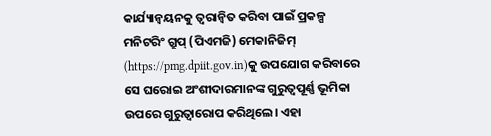କାର୍ଯ୍ୟାନ୍ୱୟନକୁ ତ୍ୱରାନ୍ୱିତ କରିବା ପାଇଁ ପ୍ରକଳ୍ପ ମନିଟରିଂ ଗ୍ରୁପ୍ (ପିଏମଜି) ମେକାନିଜିମ୍ (https://pmg.dpiit.gov.in)କୁ ଉପଯୋଗ କରିବାରେ ସେ ଘରୋଇ ଅଂଶୀଦାରମାନଙ୍କ ଗୁରୁତ୍ୱପୂର୍ଣ୍ଣ ଭୂମିକା ଉପରେ ଗୁରୁତ୍ୱାରୋପ କରିଥିଲେ। ଏହା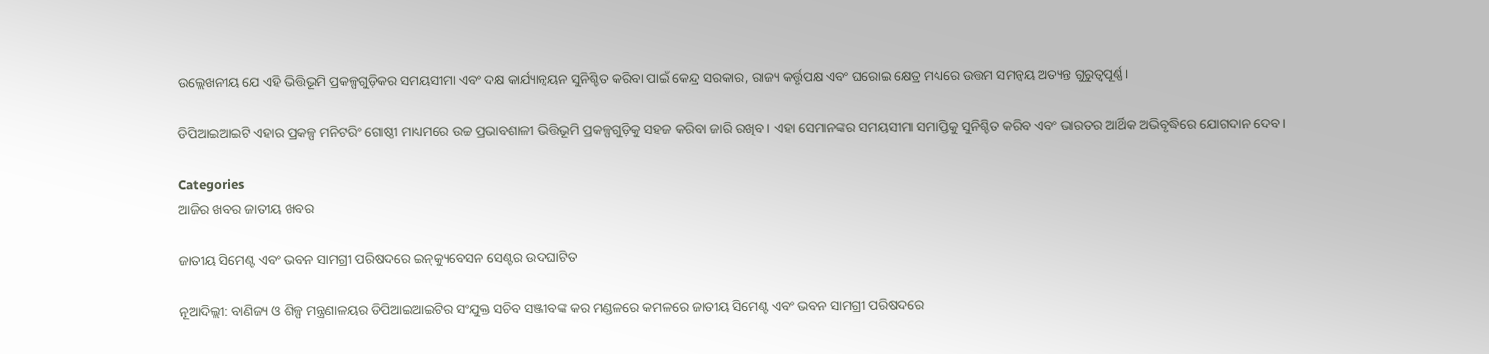ଉଲ୍ଲେଖନୀୟ ଯେ ଏହି ଭିତ୍ତିଭୂମି ପ୍ରକଳ୍ପଗୁଡ଼ିକର ସମୟସୀମା ଏବଂ ଦକ୍ଷ କାର୍ଯ୍ୟାନ୍ୱୟନ ସୁନିଶ୍ଚିତ କରିବା ପାଇଁ କେନ୍ଦ୍ର ସରକାର, ରାଜ୍ୟ କର୍ତ୍ତୃପକ୍ଷ ଏବଂ ଘରୋଇ କ୍ଷେତ୍ର ମଧ୍ୟରେ ଉତ୍ତମ ସମନ୍ୱୟ ଅତ୍ୟନ୍ତ ଗୁରୁତ୍ୱପୂର୍ଣ୍ଣ।

ଡିପିଆଇଆଇଟି ଏହାର ପ୍ରକଳ୍ପ ମନିଟରିଂ ଗୋଷ୍ଠୀ ମାଧ୍ୟମରେ ଉଚ୍ଚ ପ୍ରଭାବଶାଳୀ ଭିତ୍ତିଭୂମି ପ୍ରକଳ୍ପଗୁଡ଼ିକୁ ସହଜ କରିବା ଜାରି ରଖିବ। ଏହା ସେମାନଙ୍କର ସମୟସୀମା ସମାପ୍ତିକୁ ସୁନିଶ୍ଚିତ କରିବ ଏବଂ ଭାରତର ଆର୍ଥିକ ଅଭିବୃଦ୍ଧିରେ ଯୋଗଦାନ ଦେବ।

Categories
ଆଜିର ଖବର ଜାତୀୟ ଖବର

ଜାତୀୟ ସିମେଣ୍ଟ ଏବଂ ଭବନ ସାମଗ୍ରୀ ପରିଷଦରେ ଇନ୍‌କ୍ୟୁବେସନ ସେଣ୍ଟର ଉଦଘାଟିତ

ନୂଆଦିଲ୍ଲୀ: ବାଣିଜ୍ୟ ଓ ଶିଳ୍ପ ମନ୍ତ୍ରଣାଳୟର ଡିପିଆଇଆଇଟିର ସଂଯୁକ୍ତ ସଚିବ ସଞ୍ଜୀବଙ୍କ କର ମଣ୍ଡଳରେ କମଳରେ ଜାତୀୟ ସିମେଣ୍ଟ ଏବଂ ଭବନ ସାମଗ୍ରୀ ପରିଷଦରେ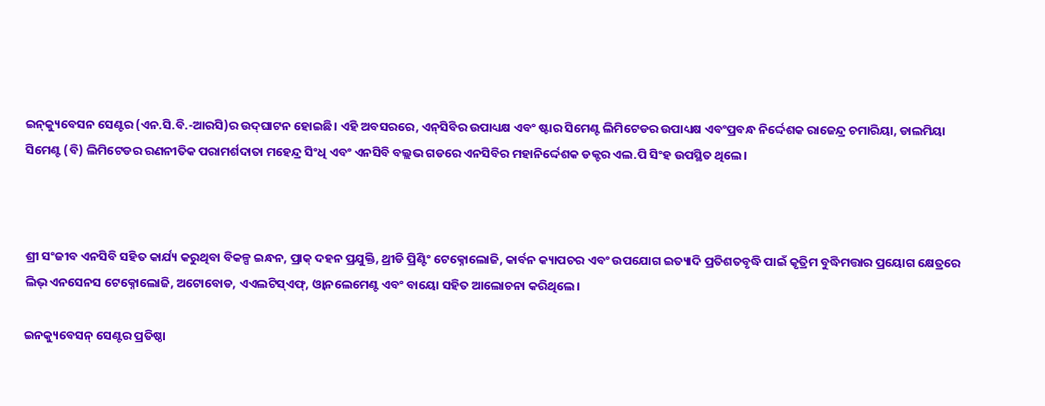ଇନ୍‌କ୍ୟୁବେସନ ସେଣ୍ଟର (ଏନ.ସି.ବି.-ଆରସି)ର ଉଦ୍‌ଘାଟନ ହୋଇଛି। ଏହି ଅବସରରେ, ଏନ୍‌ସିବିର ଉପାଧ୍ୟକ୍ଷ ଏବଂ ଷ୍ଟାର ସିମେଣ୍ଟ ଲିମିଟେଡର ଉପାଧ୍ୟକ୍ଷ ଏବଂପ୍ରବନ୍ଧ ନିର୍ଦ୍ଦେଶକ ରାଜେନ୍ଦ୍ର ଚମାରିୟା, ଡାଲମିୟା ସିମେଣ୍ଟ (ବି) ଲିମିଟେଡର ରଣନୀତିକ ପରାମର୍ଶଦାତା ମହେନ୍ଦ୍ର ସିଂଧି ଏବଂ ଏନସିବି ବଲ୍ଲଭ ଗଡରେ ଏନସିବିର ମହାନିର୍ଦ୍ଦେଶକ ଡକ୍ଟର ଏଲ.ପି ସିଂହ ଉପସ୍ଥିତ ଥିଲେ।



ଶ୍ରୀ ସଂଜୀବ ଏନସିବି ସହିତ କାର୍ଯ୍ୟ କରୁଥିବା ବିକଳ୍ପ ଇନ୍ଧନ, ପ୍ରାକ୍ ଦହନ ପ୍ରଯୁକ୍ତି, ଥ୍ରୀଡି ପ୍ରିଣ୍ଟିଂ ଟେକ୍ନୋଲୋଜି, କାର୍ବନ କ୍ୟାପଚର ଏବଂ ଉପଯୋଗ ଇତ୍ୟାଦି ପ୍ରତିଶତବୃଦ୍ଧି ପାଇଁ କୃତ୍ରିମ ବୁଦ୍ଧିମତ୍ତାର ପ୍ରୟୋଗ କ୍ଷେତ୍ରରେ   ଲିଭ୍ ଏନସେନସ ଟେକ୍ନୋଲୋଜି, ଅଟୋବୋଡ, ଏଏଲଟିସ୍ଏଫ୍, ଓ୍ଵାନଲେମେଣ୍ଟ ଏବଂ ବାୟୋ ସହିତ ଆଲୋଚନା କରିଥିଲେ।

ଇନକ୍ୟୁବେସନ୍ ସେଣ୍ଟର ପ୍ରତିଷ୍ଠା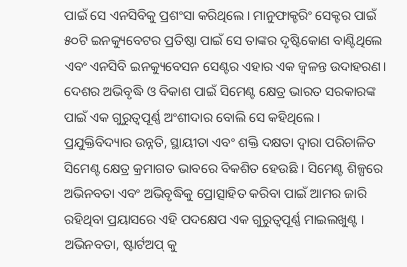ପାଇଁ ସେ ଏନସିବିକୁ ପ୍ରଶଂସା କରିଥିଲେ। ମାନୁଫାକ୍ଚରିଂ ସେକ୍ଟର ପାଇଁ ୫୦ଟି ଇନକ୍ୟୁବେଟର ପ୍ରତିଷ୍ଠା ପାଇଁ ସେ ତାଙ୍କର ଦୃଷ୍ଟିକୋଣ ବାଣ୍ଟିଥିଲେ ଏବଂ ଏନସିବି ଇନକ୍ୟୁବେସନ ସେଣ୍ଟର ଏହାର ଏକ ଜ୍ୱଳନ୍ତ ଉଦାହରଣ। ଦେଶର ଅଭିବୃଦ୍ଧି ଓ ବିକାଶ ପାଇଁ ସିମେଣ୍ଟ କ୍ଷେତ୍ର ଭାରତ ସରକାରଙ୍କ ପାଇଁ ଏକ ଗୁରୁତ୍ୱପୂର୍ଣ୍ଣ ଅଂଶୀଦାର ବୋଲି ସେ କହିଥିଲେ । ପ୍ରଯୁକ୍ତିବିଦ୍ୟାର ଉନ୍ନତି, ସ୍ଥାୟୀତା ଏବଂ ଶକ୍ତି ଦକ୍ଷତା ଦ୍ୱାରା ପରିଚାଳିତ ସିମେଣ୍ଟ କ୍ଷେତ୍ର କ୍ରମାଗତ ଭାବରେ ବିକଶିତ ହେଉଛି । ସିମେଣ୍ଟ ଶିଳ୍ପରେ ଅଭିନବତା ଏବଂ ଅଭିବୃଦ୍ଧିକୁ ପ୍ରୋତ୍ସାହିତ କରିବା ପାଇଁ ଆମର ଜାରି ରହିଥିବା ପ୍ରୟାସରେ ଏହି ପଦକ୍ଷେପ ଏକ ଗୁରୁତ୍ୱପୂର୍ଣ୍ଣ ମାଇଲଖୁଣ୍ଟ । ଅଭିନବତା, ଷ୍ଟାର୍ଟଅପ୍ କୁ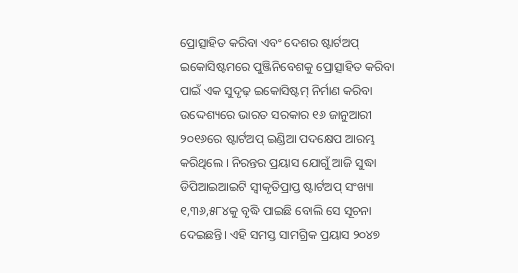ପ୍ରୋତ୍ସାହିତ କରିବା ଏବଂ ଦେଶର ଷ୍ଟାର୍ଟଅପ୍ ଇକୋସିଷ୍ଟମରେ ପୁଞ୍ଜିନିବେଶକୁ ପ୍ରୋତ୍ସାହିତ କରିବା ପାଇଁ ଏକ ସୁଦୃଢ଼ ଇକୋସିଷ୍ଟମ୍ ନିର୍ମାଣ କରିବା ଉଦ୍ଦେଶ୍ୟରେ ଭାରତ ସରକାର ୧୬ ଜାନୁଆରୀ ୨୦୧୬ରେ ଷ୍ଟାର୍ଟଅପ୍ ଇଣ୍ଡିଆ ପଦକ୍ଷେପ ଆରମ୍ଭ କରିଥିଲେ । ନିରନ୍ତର ପ୍ରୟାସ ଯୋଗୁଁ ଆଜି ସୁଦ୍ଧା ଡିପିଆଇଆଇଟି ସ୍ୱୀକୃତିପ୍ରାପ୍ତ ଷ୍ଟାର୍ଟଅପ୍ ସଂଖ୍ୟା ୧,୩୬,୫୮୪କୁ ବୃଦ୍ଧି ପାଇଛି ବୋଲି ସେ ସୂଚନା ଦେଇଛନ୍ତି। ଏହି ସମସ୍ତ ସାମଗ୍ରିକ ପ୍ରୟାସ ୨୦୪୭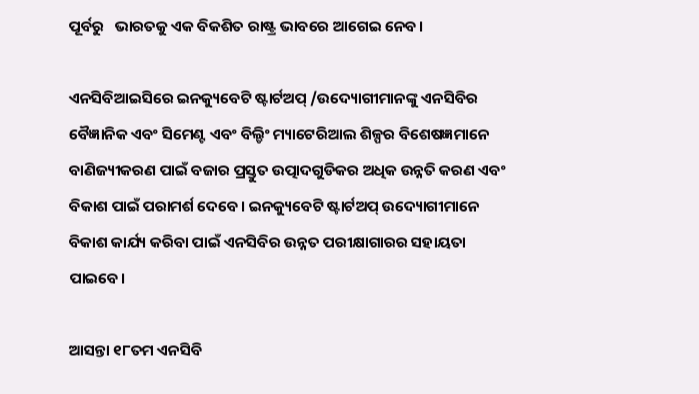ପୂର୍ବରୁ   ଭାରତକୁ ଏକ ବିକଶିତ ରାଷ୍ଟ୍ର ଭାବରେ ଆଗେଇ ନେବ।

ଏନସିବିଆଇସିରେ ଇନକ୍ୟୁବେଟି ଷ୍ଟାର୍ଟଅପ୍ /ଉଦ୍ୟୋଗୀମାନଙ୍କୁ ଏନସିବିର ବୈଜ୍ଞାନିକ ଏବଂ ସିମେଣ୍ଟ ଏବଂ ବିଲ୍ଡିଂ ମ୍ୟାଟେରିଆଲ ଶିଳ୍ପର ବିଶେଷଜ୍ଞମାନେ ବାଣିଜ୍ୟୀକରଣ ପାଇଁ ବଜାର ପ୍ରସ୍ତୁତ ଉତ୍ପାଦଗୁଡିକର ଅଧିକ ଉନ୍ନତି କରଣ ଏବଂ ବିକାଶ ପାଇଁ ପରାମର୍ଶ ଦେବେ। ଇନକ୍ୟୁବେଟି ଷ୍ଟାର୍ଟଅପ୍ ଉଦ୍ୟୋଗୀମାନେ ବିକାଶ କାର୍ଯ୍ୟ କରିବା ପାଇଁ ଏନସିବିର ଉନ୍ନତ ପରୀକ୍ଷାଗାରର ସହାୟତା ପାଇବେ।

ଆସନ୍ତା ୧୮ତମ ଏନସିବି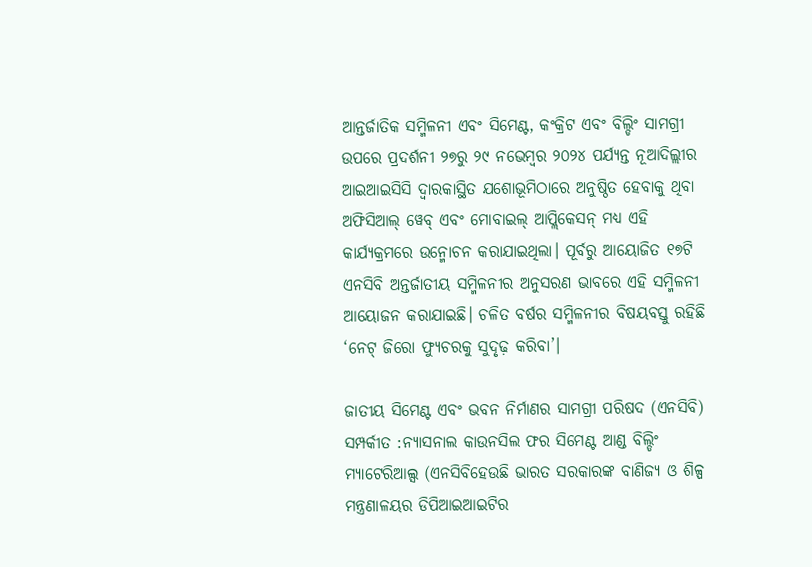ଆନ୍ତର୍ଜାତିକ ସମ୍ମିଳନୀ ଏବଂ ସିମେଣ୍ଟ, କଂକ୍ରିଟ ଏବଂ ବିଲ୍ଡିଂ ସାମଗ୍ରୀ ଉପରେ ପ୍ରଦର୍ଶନୀ ୨୭ରୁ ୨୯ ନଭେମ୍ବର ୨୦୨୪ ପର୍ଯ୍ୟନ୍ତ ନୂଆଦିଲ୍ଲୀର ଆଇଆଇସିସି ଦ୍ୱାରକାସ୍ଥିତ ଯଶୋଭୂମିଠାରେ ଅନୁଷ୍ଠିତ ହେବାକୁ ଥିବା ଅଫିସିଆଲ୍ ୱେବ୍ ଏବଂ ମୋବାଇଲ୍ ଆପ୍ଲିକେସନ୍ ମଧ୍ୟ ଏହି କାର୍ଯ୍ୟକ୍ରମରେ ଉନ୍ମୋଚନ କରାଯାଇଥିଲା। ପୂର୍ବରୁ ଆୟୋଜିତ ୧୭ଟି ଏନସିବି ଅନ୍ତର୍ଜାତୀୟ ସମ୍ମିଳନୀର ଅନୁସରଣ ଭାବରେ ଏହି ସମ୍ମିଳନୀ ଆୟୋଜନ କରାଯାଇଛି। ଚଳିତ ବର୍ଷର ସମ୍ମିଳନୀର ବିଷୟବସ୍ତୁ ରହିଛି ‘ନେଟ୍ ଜିରୋ ଫ୍ୟୁଚରକୁ ସୁଦୃଢ଼ କରିବା’।

ଜାତୀୟ ସିମେଣ୍ଟ ଏବଂ ଭବନ ନିର୍ମାଣର ସାମଗ୍ରୀ ପରିଷଦ (ଏନସିବି) ସମ୍ପର୍କୀତ :ନ୍ୟାସନାଲ କାଉନସିଲ ଫର ସିମେଣ୍ଟ ଆଣ୍ଡ ବିଲ୍ଡିଂ ମ୍ୟାଟେରିଆଲ୍ସ (ଏନସିବିହେଉଛି ଭାରତ ସରକାରଙ୍କ ବାଣିଜ୍ୟ ଓ ଶିଳ୍ପ ମନ୍ତ୍ରଣାଳୟର ଡିପିଆଇଆଇଟିର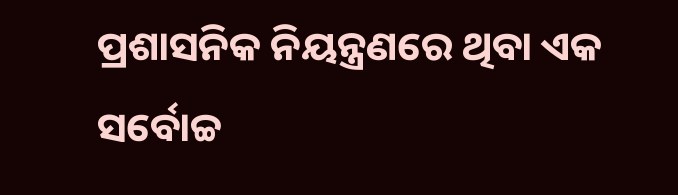ପ୍ରଶାସନିକ ନିୟନ୍ତ୍ରଣରେ ଥିବା ଏକ ସର୍ବୋଚ୍ଚ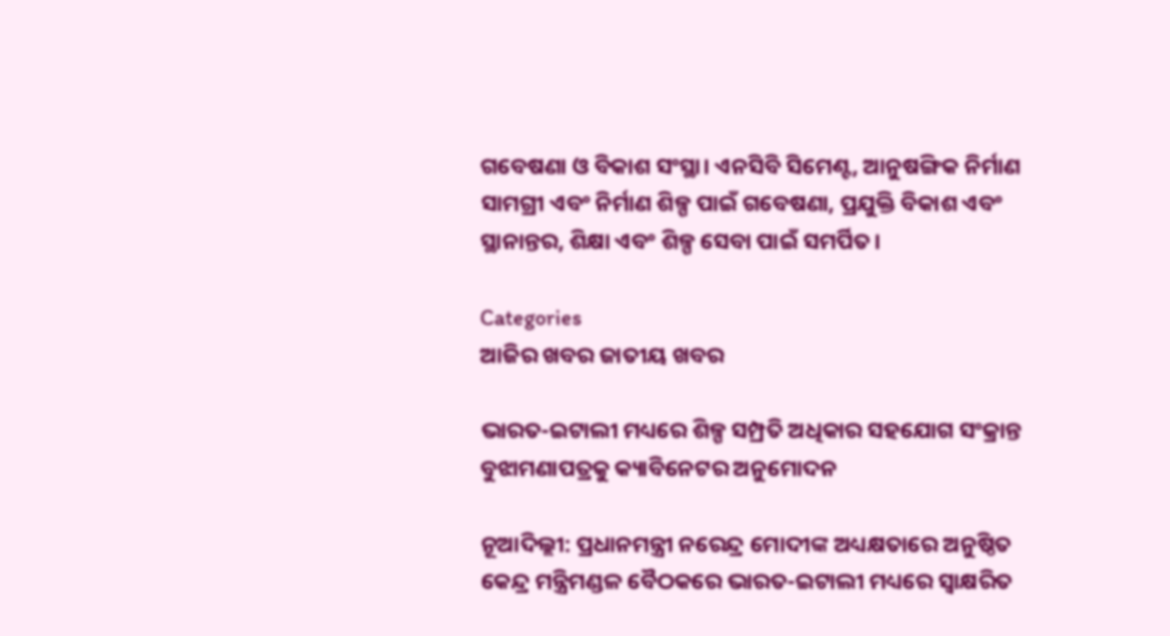ଗବେଷଣା ଓ ବିକାଶ ସଂସ୍ଥା। ଏନସିବି ସିମେଣ୍ଟ, ଆନୁଷଙ୍ଗିକ ନିର୍ମାଣ ସାମଗ୍ରୀ ଏବଂ ନିର୍ମାଣ ଶିଳ୍ପ ପାଇଁ ଗବେଷଣା, ପ୍ରଯୁକ୍ତି ବିକାଶ ଏବଂ ସ୍ଥାନାନ୍ତର, ଶିକ୍ଷା ଏବଂ ଶିଳ୍ପ ସେବା ପାଇଁ ସମର୍ପିତ।

Categories
ଆଜିର ଖବର ଜାତୀୟ ଖବର

ଭାରତ-ଇଟାଲୀ ମଧ୍ୟରେ ଶିଳ୍ପ ସମ୍ପ୍ରତି ଅଧିକାର ସହଯୋଗ ସଂକ୍ରାନ୍ତ ବୁଝାମଣାପତ୍ରକୁ କ୍ୟାବିନେଟର ଅନୁମୋଦନ

ନୂଆଦିଲ୍ଲୀ: ପ୍ରଧାନମନ୍ତ୍ରୀ ନରେନ୍ଦ୍ର ମୋଦୀଙ୍କ ଅଧ୍ୟକ୍ଷତାରେ ଅନୁଷ୍ଠିତ କେନ୍ଦ୍ର ମନ୍ତ୍ରିମଣ୍ଡଳ ବୈଠକରେ ଭାରତ-ଇଟାଲୀ ମଧ୍ୟରେ ସ୍ୱାକ୍ଷରିତ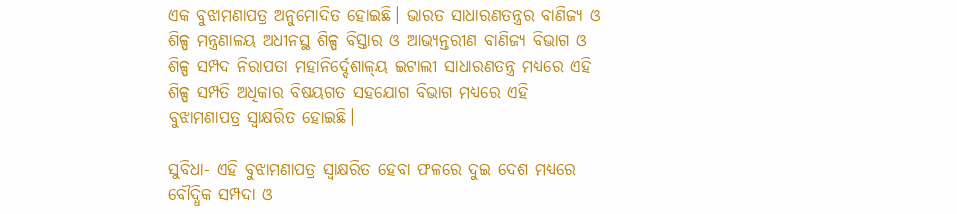ଏକ ବୁଝାମଣାପତ୍ର ଅନୁମୋଦିତ ହୋଇଛି। ଭାରତ ସାଧାରଣତନ୍ତ୍ରର ବାଣିଜ୍ୟ ଓ ଶିଳ୍ପ ମନ୍ତ୍ରଣାଳୟ ଅଧୀନସ୍ଥ ଶିଳ୍ପ ବିସ୍ତାର ଓ ଆଭ୍ୟନ୍ତରୀଣ ବାଣିଜ୍ୟ ବିଭାଗ ଓ ଶିଳ୍ପ ସମ୍ପଦ ନିରାପତା ମହାନିର୍ଦ୍ଦେଶାଳ୍‌ୟ ଇଟାଲୀ ସାଧାରଣତନ୍ତ୍ର ମଧ୍ୟରେ ଏହି ଶିଳ୍ପ ସମ୍ପତି ଅଧିକାର ବିଷୟଗତ ସହଯୋଗ ବିଭାଗ ମଧ୍ୟରେ ଏହି ବୁଝାମଣାପତ୍ର ସ୍ୱାକ୍ଷରିତ ହୋଇଛି।

ସୁବିଧା- ଏହି ବୁଝାମଣାପତ୍ର ସ୍ୱାକ୍ଷରିତ ହେବା ଫଳରେ ଦୁଇ ଦେଶ ମଧ୍ୟରେ ବୌଦ୍ଧିକ ସମ୍ପଦା ଓ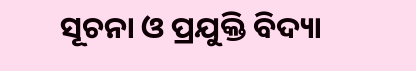ସୂଚନା ଓ ପ୍ରଯୁକ୍ତି ବିଦ୍ୟା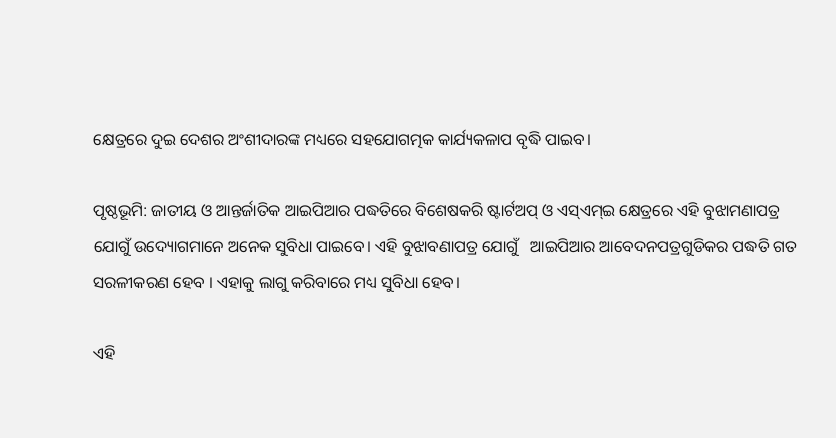କ୍ଷେତ୍ରରେ ଦୁଇ ଦେଶର ଅଂଶୀଦାରଙ୍କ ମଧ୍ୟରେ ସହଯୋଗତ୍ମକ କାର୍ଯ୍ୟକଳାପ ବୃଦ୍ଧି ପାଇବ।

ପୃଷ୍ଠଭୂମି: ଜାତୀୟ ଓ ଆନ୍ତର୍ଜାତିକ ଆଇପିଆର ପଦ୍ଧତିରେ ବିଶେଷକରି ଷ୍ଟାର୍ଟଅପ୍ ଓ ଏସ୍‌ଏମ୍‌ଇ କ୍ଷେତ୍ରରେ ଏହି ବୁଝାମଣାପତ୍ର ଯୋଗୁଁ ଉଦ୍ୟୋଗମାନେ ଅନେକ ସୁବିଧା ପାଇବେ। ଏହି ବୁଝାବଣାପତ୍ର ଯୋଗୁଁ   ଆଇପିଆର ଆବେଦନପତ୍ରଗୁଡିକର ପଦ୍ଧତି ଗତ ସରଳୀକରଣ ହେବ । ଏହାକୁ ଲାଗୁ କରିବାରେ ମଧ୍ୟ ସୁବିଧା ହେବ।

ଏହି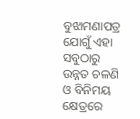ବୁଝାମଣାପତ୍ର ଯୋଗୁଁ ଏହା ସବୁଠାରୁ ଉନ୍ନତ ଚଳଣି ଓ ବିନିମୟ କ୍ଷେତ୍ରରେ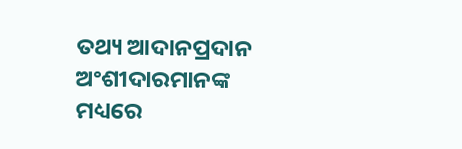ତଥ୍ୟ ଆଦାନପ୍ରଦାନ  ଅଂଶୀଦାରମାନଙ୍କ ମଧ୍ୟରେ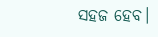ସହଜ ହେବ।